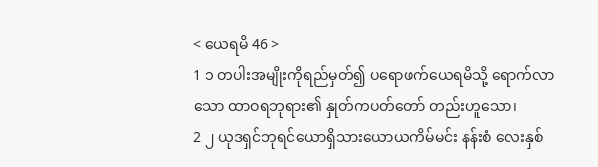< ယေရမိ 46 >
1 ၁ တပါးအမျိုးကိုရည်မှတ်၍ ပရောဖက်ယေရမိသို့ ရောက်လာသော ထာဝရဘုရား၏ နှုတ်ကပတ်တော် တည်းဟူသော၊
2 ၂ ယုဒရှင်ဘုရင်ယောရှိသားယောယကိမ်မင်း နန်းစံ လေးနှစ်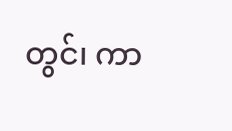တွင်၊ ကာ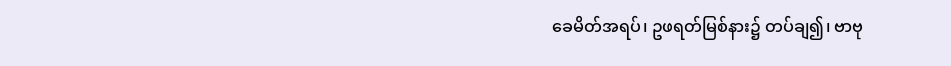ခေမိတ်အရပ်၊ ဥဖရတ်မြစ်နား၌ တပ်ချ၍၊ ဗာဗု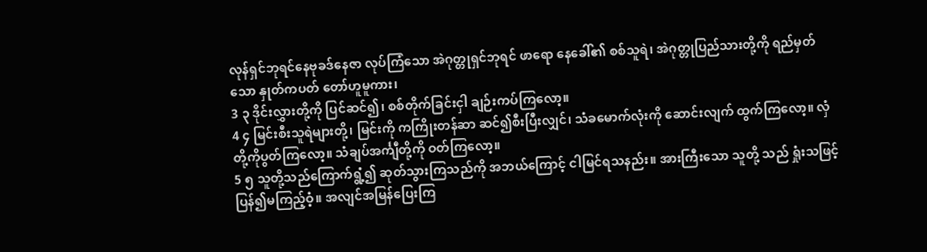လုန်ရှင်ဘုရင်နေဗုခဒ်နေဇာ လုပ်ကြံသော အဲဂုတ္တုရှင်ဘုရင် ဖာရော နေခေါ်၏ စစ်သူရဲ၊ အဲဂုတ္တုပြည်သားတို့ကို ရည်မှတ်သော နှုတ်ကပတ် တော်ဟူမူကား၊
3 ၃ ဒိုင်းလွှားတို့ကို ပြင်ဆင်၍၊ စစ်တိုက်ခြင်းငှါ ချဉ်းကပ်ကြလော့။
4 ၄ မြင်းစီးသူရဲများတို့၊ မြင်းကို ကကြိုးတန်ဆာ ဆင်၍စီးပြီးလျှင်၊ သံခမောက်လုံးကို ဆောင်းလျက် ထွက်ကြလော့။ လှံတို့ကိုပွတ်ကြလော့။ သံချပ်အင်္ကျီတို့ကို ဝတ်ကြလော့။
5 ၅ သူတို့သည်ကြောက်ရွံ့၍ ဆုတ်သွားကြသည်ကို အဘယ်ကြောင့် ငါမြင်ရသနည်း။ အားကြီးသော သူတို့ သည် ရှုံးသဖြင့် ပြန်၍မကြည့်ဝံ့။ အလျင်အမြန်ပြေးကြ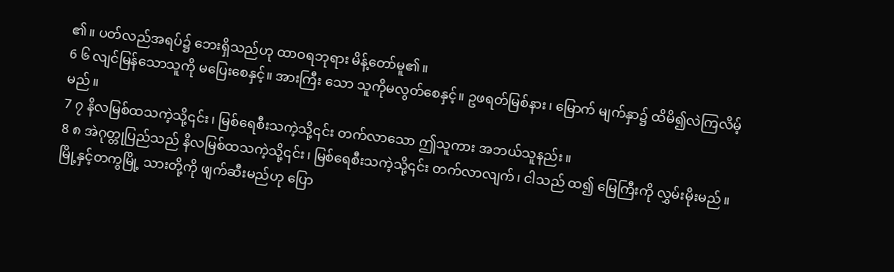၏။ ပတ်လည်အရပ်၌ ဘေးရှိသည်ဟု ထာဝရဘုရား မိန့်တော်မူ၏။
6 ၆ လျင်မြန်သောသူကို မပြေးစေနှင့်။ အားကြီး သော သူကိုမလွတ်စေနှင့်။ ဥဖရတ်မြစ်နား၊ မြောက် မျက်နှာ၌ ထိမိ၍လဲကြလိမ့်မည်။
7 ၇ နိလမြစ်ထသကဲ့သို့၎င်း၊ မြစ်ရေစီးသကဲ့သို့၎င်း တက်လာသော ဤသူကား အဘယ်သူနည်း။
8 ၈ အဲဂုတ္တုပြည်သည် နိလမြစ်ထသကဲ့သို့၎င်း၊ မြစ်ရေစီးသကဲ့သို့၎င်း တက်လာလျက်၊ ငါသည် ထ၍ မြေကြီးကို လွှမ်းမိုးမည်။ မြို့နှင့်တကွမြို့ သားတို့ကို ဖျက်ဆီးမည်ဟု ပြော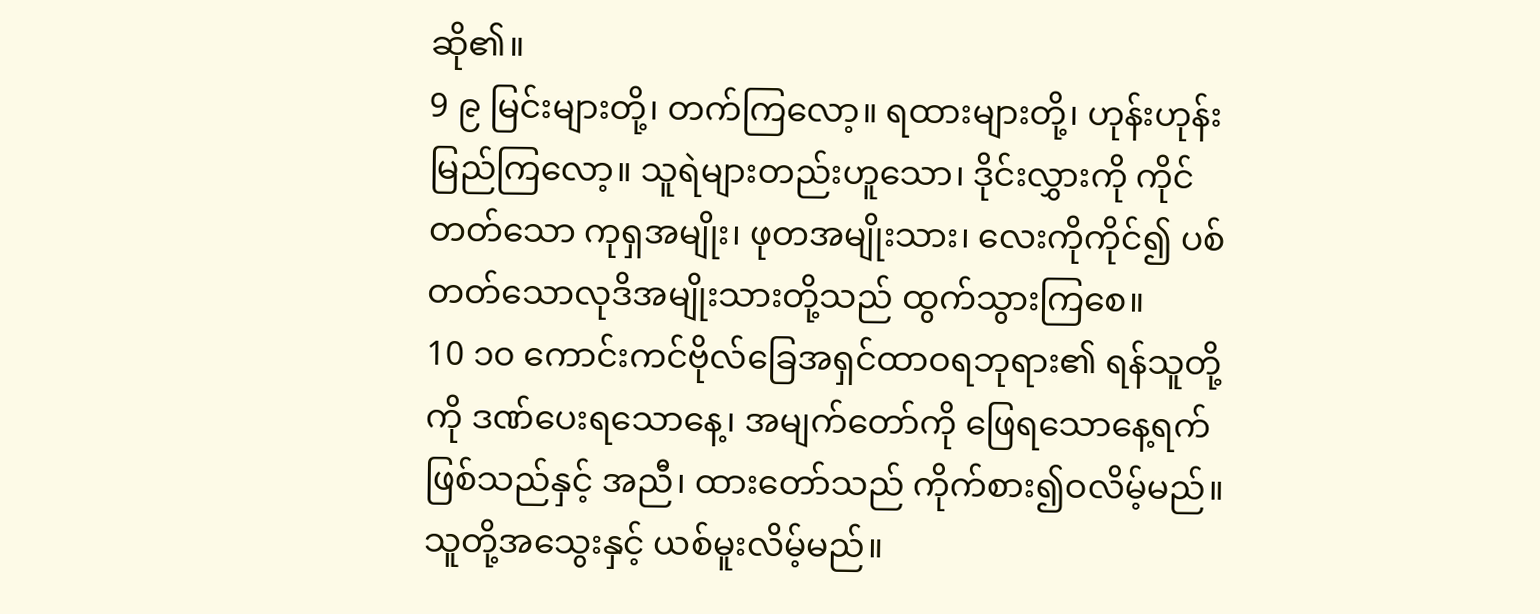ဆို၏။
9 ၉ မြင်းများတို့၊ တက်ကြလော့။ ရထားများတို့၊ ဟုန်းဟုန်းမြည်ကြလော့။ သူရဲများတည်းဟူသော၊ ဒိုင်းလွှားကို ကိုင်တတ်သော ကုရှအမျိုး၊ ဖုတအမျိုးသား၊ လေးကိုကိုင်၍ ပစ်တတ်သောလုဒိအမျိုးသားတို့သည် ထွက်သွားကြစေ။
10 ၁၀ ကောင်းကင်ဗိုလ်ခြေအရှင်ထာဝရဘုရား၏ ရန်သူတို့ကို ဒဏ်ပေးရသောနေ့၊ အမျက်တော်ကို ဖြေရသောနေ့ရက်ဖြစ်သည်နှင့် အညီ၊ ထားတော်သည် ကိုက်စား၍ဝလိမ့်မည်။ သူတို့အသွေးနှင့် ယစ်မူးလိမ့်မည်။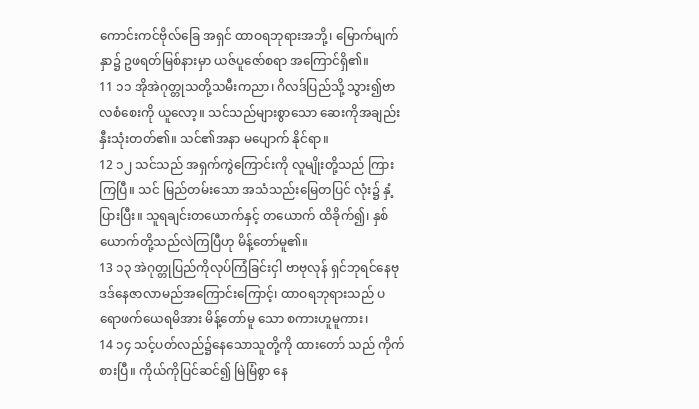ကောင်းကင်ဗိုလ်ခြေ အရှင် ထာဝရဘုရားအဘို့၊ မြောက်မျက်နှာ၌ ဥဖရတ်မြစ်နားမှာ ယဇ်ပူဇော်စရာ အကြောင်ရှိ၏။
11 ၁၁ အိုအဲဂုတ္တုသတို့သမီးကညာ၊ ဂိလဒ်ပြည်သို့ သွား၍ဗာလစံစေးကို ယူလော့။ သင်သည်များစွာသော ဆေးကိုအချည်းနှီးသုံးတတ်၏။ သင်၏အနာ မပျောက် နိုင်ရာ။
12 ၁၂ သင်သည် အရှက်ကွဲကြောင်းကို လူမျိုးတို့သည် ကြားကြပြီ။ သင် မြည်တမ်းသော အသံသည်းမြေတပြင် လုံး၌ နှံ့ပြားပြီး။ သူရချင်းတယောက်နှင့် တယောက် ထိခိုက်၍၊ နှစ်ယောက်တို့သည်လဲကြပြီဟု မိန့်တော်မူ၏။
13 ၁၃ အဲဂုတ္တုပြည်ကိုလုပ်ကြံခြင်းငှါ ဗာဗုလုန် ရှင်ဘုရင်နေဗုဒဒ်နေဇာလာမည်အကြောင်းကြောင့်၊ ထာဝရဘုရားသည် ပရောဖက်ယေရမိအား မိန့်တော်မူ သော စကားဟူမူကား၊
14 ၁၄ သင့်ပတ်လည်၌နေသောသူတို့ကို ထားတော် သည် ကိုက်စားပြီ။ ကိုယ်ကိုပြင်ဆင်၍ မြဲမြံစွာ နေ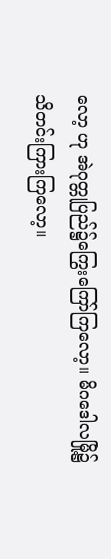လော့ ဟု အဲဂုတ္တုပြည်၌ကြွေးကြော်ကြလော့။ မိဂဒေါလမြို့၌ သိတင်းကြားကြလော့။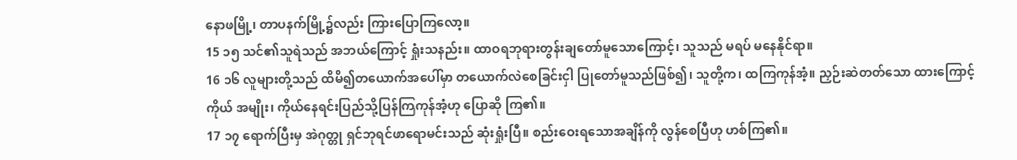နောဖမြို့၊ တာပနက်မြို့၌လည်း ကြားပြောကြလော့။
15 ၁၅ သင်၏သူရဲသည် အဘယ်ကြောင့် ရှုံးသနည်း။ ထာဝရဘုရားတွန်းချတော်မူသောကြောင့်၊ သူသည် မရပ် မနေနိုင်ရာ။
16 ၁၆ လူများတို့သည် ထိမိ၍တယောက်အပေါ်မှာ တယောက်လဲစေခြင်းငှါ ပြုတော်မူသည်ဖြစ်၍၊ သူတို့က၊ ထကြကုန်အံ့။ ညှဉ်းဆဲတတ်သော ထားကြောင့် ကိုယ် အမျိုး၊ ကိုယ်နေရင်းပြည်သို့ပြန်ကြကုန်အံ့ဟု ပြောဆို ကြ၏။
17 ၁၇ ရောက်ပြီးမှ အဲဂုတ္တု ရှင်ဘုရင်ဖာရောမင်းသည် ဆုံးရှုံးပြီ။ စည်းဝေးရသောအချိန်ကို လွန်စေပြီဟု ဟစ်ကြ၏။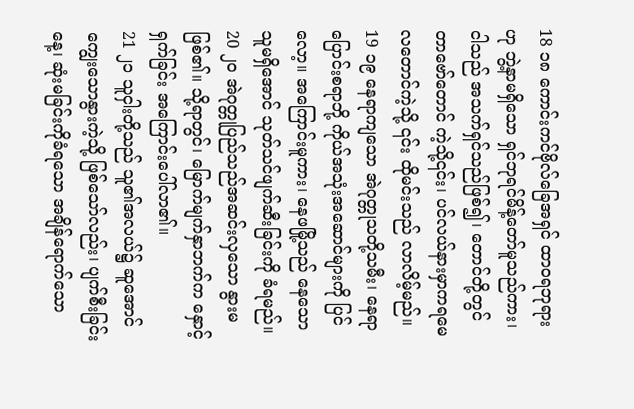18 ၁၈ ကောင်းကင်ဗိုလ်ခြေအရှင် ထာဝရဘုရားဟု ဘွဲ့နာမရှိသော ရှင်ဘုရင်မိန့်တော်မူသည်ကား၊ ငါသည် အသက်ရှင်သည်ဖြစ်၍၊ တောင်တို့တွင် တာဗော်တောင် ကဲ့သို့၎င်း၊ ပင်လယ်နားမှာကရမေလတောင်ကဲ့သို့ ၎င်း ထိုမင်းသည် လာလိမ့်မည်။
19 ၁၉ နေရာကျသော အဲဂုတ္တုသတို့သမီး၊ နေရာ ပြောင်းစရာဘို့ ကိုယ်အသုံးအဆောင်များကို ပြင်လော့။ အကြောင်းမူကား၊ နေဖမြို့သည် နေသောသူမရှိအောင် သုတ်သင်ဖျက်ဆီးခြင်းကို ခံရမည်။
20 ၂၀ အဲဂုတ္တုပြည်သည်အဆင်းလှသော နွားမဖြစ်၏။ သို့ရာတွင်၊ မြောက်မျက်နှာဘက်က နှောင့်ရှက်ခြင်း အကြောင်းပေါ်လာ၏။
21 ၂၁ သူငှါးတို့သည် သူ၏အလယ်၌ ဆူအောင် ကျွေးသောနွားကဲ့သို့ ဖြစ်သော်လည်း၊ ပျက်စီးခြင်းနေ့၊ ဆုံးမခြင်းကိုခံရသော အချိန်ရောက်သော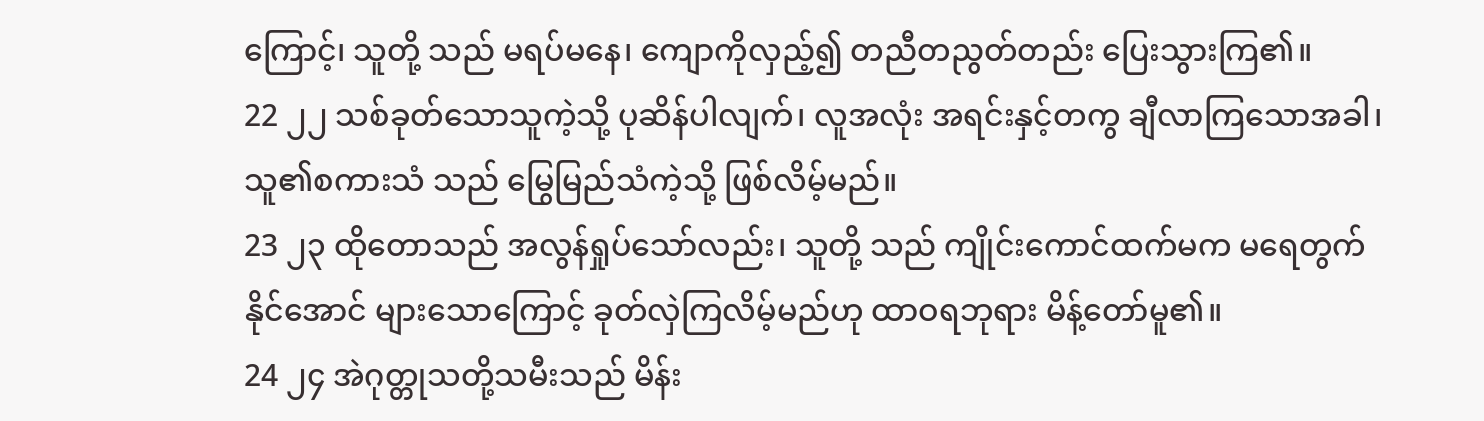ကြောင့်၊ သူတို့ သည် မရပ်မနေ၊ ကျောကိုလှည့်၍ တညီတညွတ်တည်း ပြေးသွားကြ၏။
22 ၂၂ သစ်ခုတ်သောသူကဲ့သို့ ပုဆိန်ပါလျက်၊ လူအလုံး အရင်းနှင့်တကွ ချီလာကြသောအခါ၊ သူ၏စကားသံ သည် မြွေမြည်သံကဲ့သို့ ဖြစ်လိမ့်မည်။
23 ၂၃ ထိုတောသည် အလွန်ရှုပ်သော်လည်း၊ သူတို့ သည် ကျိုင်းကောင်ထက်မက မရေတွက်နိုင်အောင် များသောကြောင့် ခုတ်လှဲကြလိမ့်မည်ဟု ထာဝရဘုရား မိန့်တော်မူ၏။
24 ၂၄ အဲဂုတ္တုသတို့သမီးသည် မိန်း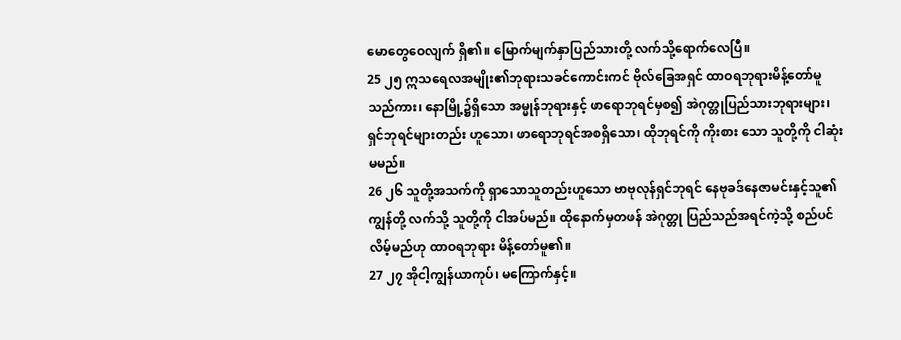မောတွေဝေလျက် ရှိ၏။ မြောက်မျက်နှာပြည်သားတို့ လက်သို့ရောက်လေပြီ။
25 ၂၅ ဣသရေလအမျိုး၏ဘုရားသခင်ကောင်းကင် ဗိုလ်ခြေအရှင် ထာဝရဘုရားမိန့်တော်မူသည်ကား၊ နောမြို့၌ရှိသော အမ္မုန်ဘုရားနှင့် ဖာရောဘုရင်မှစ၍ အဲဂုတ္တုပြည်သားဘုရားများ၊ ရှင်ဘုရင်များတည်း ဟူသော၊ ဖာရောဘုရင်အစရှိသော၊ ထိုဘုရင်ကို ကိုးစား သော သူတို့ကို ငါဆုံးမမည်။
26 ၂၆ သူတို့အသက်ကို ရှာသောသူတည်းဟူသော ဗာဗုလုန်ရှင်ဘုရင် နေဗုခဒ်နေဇာမင်းနှင့်သူ၏ ကျွန်တို့ လက်သို့ သူတို့ကို ငါအပ်မည်။ ထိုနောက်မှတဖန် အဲဂုတ္တု ပြည်သည်အရင်ကဲ့သို့ စည်ပင်လိမ့်မည်ဟု ထာဝရဘုရား မိန့်တော်မူ၏။
27 ၂၇ အိုငါ့ကျွန်ယာကုပ်၊ မကြောက်နှင့်။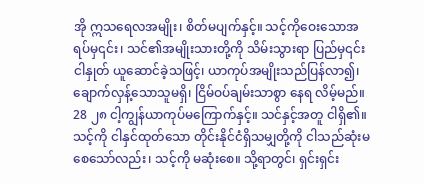အို ဣသရေလအမျိုး၊ စိတ်မပျက်နှင့်။ သင့်ကိုဝေးသောအရပ်မှ၎င်း၊ သင်၏အမျိုးသားတို့ကို သိမ်းသွားရာ ပြည်မှ၎င်း ငါနှုတ် ယူဆောင်ခဲ့သဖြင့်၊ ယာကုပ်အမျိုးသည်ပြန်လာ၍၊ ချောက်လှန့်သောသူမရှိ၊ ငြိမ်ဝပ်ချမ်းသာစွာ နေရ လိမ့်မည်။
28 ၂၈ ငါ့ကျွန်ယာကုပ်မကြောက်နှင့်။ သင်နှင့်အတူ ငါရှိ၏။ သင့်ကို ငါနှင်ထုတ်သော တိုင်းနိုင်ငံရှိသမျှတို့ကို ငါသည်ဆုံးမစေသော်လည်း၊ သင့်ကို မဆုံးစေ။ သို့ရာတွင်၊ ရှင်းရှင်း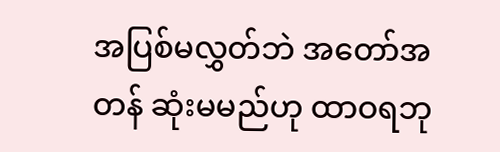အပြစ်မလွှတ်ဘဲ အတော်အတန် ဆုံးမမည်ဟု ထာဝရဘု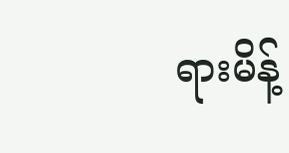ရားမိန့်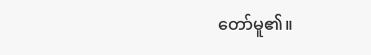တော်မူ၏။